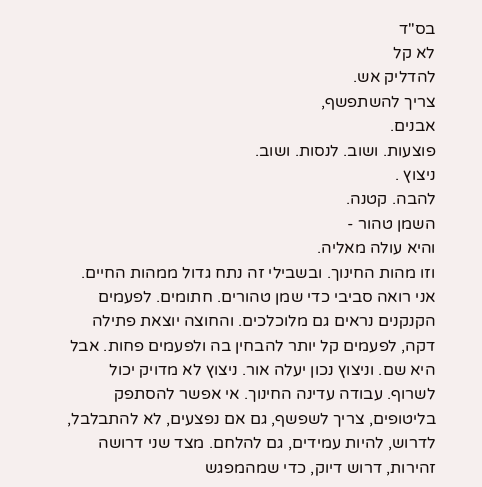בס"ד
לא קל
להדליק אש.
צריך להשתפשף,
אבנים.
פוצעות. ושוב. לנסות. ושוב.
ניצוץ .
להבה. קטנה.
השמן טהור -
והיא עולה מאליה.
וזו מהות החינוך. ובשבילי זה נתח גדול ממהות החיים. אני רואה סביבי כדי שמן טהורים. חתומים. לפעמים הקנקנים נראים גם מלוכלכים. והחוצה יוצאת פתילה דקה, לפעמים קל יותר להבחין בה ולפעמים פחות. אבל היא שם. וניצוץ נכון יעלה אור. ניצוץ לא מדויק יכול לשרוף. עבודה עדינה החינוך. אי אפשר להסתפק בליטופים, צריך לשפשף, גם אם נפצעים, לא להתבלבל, לדרוש, להיות עמידים, גם להלחם. מצד שני דרושה זהירות, דרוש דיוק, כדי שמהמפגש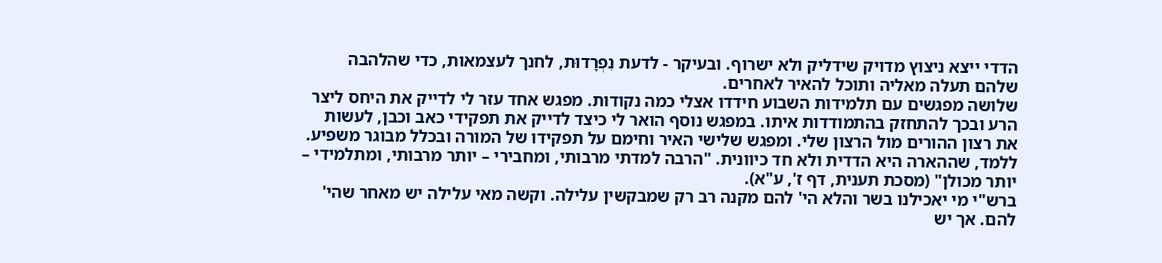הדדי ייצא ניצוץ מדויק שידליק ולא ישרוף. ובעיקר - לדעת נִפְרָדוּת, לחנך לעצמאות, כדי שהלהבה שלהם תעלה מאליה ותוכל להאיר לאחרים.
שלושה מפגשים עם תלמידות השבוע חידדו אצלי כמה נקודות. מפגש אחד עזר לי לדייק את היחס ליצר הרע ובכך להתחזק בהתמודדות איתו. במפגש נוסף הואר לי כיצד לדייק את תפקידי כאב וכבן, לעשות את רצון ההורים מול הרצון שלי. ומפגש שלישי האיר וחימם על תפקידו של המורה ובכלל מבוגר משפיע. ללמד, שההארה היא הדדית ולא חד כיוונית. "הרבה למדתי מרבותי, ומחבירי – יותר מרבותי, ומתלמידי – יותר מכולן" (מסכת תענית, דף ז', ע"א).
ברש"י מי יאכילנו בשר והלא הי' להם מקנה רב רק שמבקשין עלילה. וקשה מאי עלילה יש מאחר שהי' להם. אך יש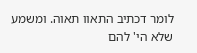לומר דכתיב התאוו תאוה. ומשמע שלא הי' להם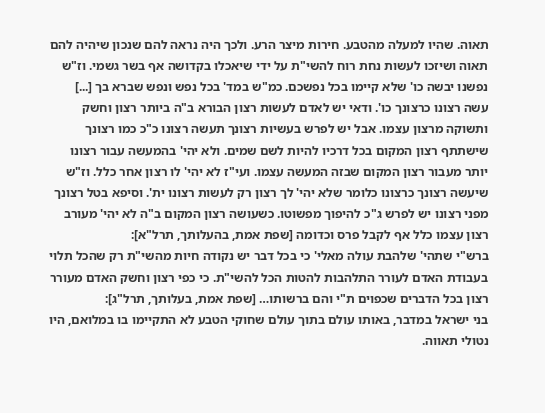תאוה. שהיו למעלה מהטבע. חירות מיצר הרע. ולכך היה נראה להם שנכון שיהיה להם תאוה ושיזכו לעשות נחת רוח להשי"ת על ידי שיאכלו בקדושה אף בשר גשמי. וז"ש נפשנו יבשה כו' שלא קיימו בכל נפשכם. כמ"ש במד' בכל נפש ונפש שברא בך [...]
עשה רצונו כרצונך כו'. ודאי יש לאדם לעשות רצון הבורא ב"ה ביותר רצון וחשק ותשוקה מרצון עצמו. אבל יש לפרש בעשיות רצונך תעשה רצונו כ"כ כמו רצונך שישתתף רצון המקום בכל דרכיו להיות לשם שמים. ולא יהי' בהמעשה עבור רצונו יותר מעבור רצון המקום שבזה המעשה עצמו. ועי"ז לא יהי' לו רצון אחר כלל. וז"ש שיעשה רצונך כרצונו כלומר שלא יהי' לך רצון רק לעשות רצונו ית'. וסיפא בטל רצונך מפני רצונו יש לפרש ג"כ להיפוך מפשוטו. כשעושה רצון המקום ב"ה לא יהי' מעורב רצון עצמו כלל אף לקבל פרס וכדומה [שפת אמת, בהעלותך, תרל"א]:
ברש"י שתהי' שלהבת עולה מאלי' כי בכל דבר יש נקודה חיות מהשי"ת רק שהכל תלוי בעבודת האדם לעורר התלהבות להטות הכל להשי"ת. כי כפי רצון וחשק האדם מעורר רצון בכל הדברים שכפוים ת"י והם ברשותו… [שפת אמת, בעלותך, תרל"ג]:
בני ישראל במדבר, באותו עולם בתוך עולם שחוקי הטבע לא התקיימו בו במלואם, היו נטולי תאווה.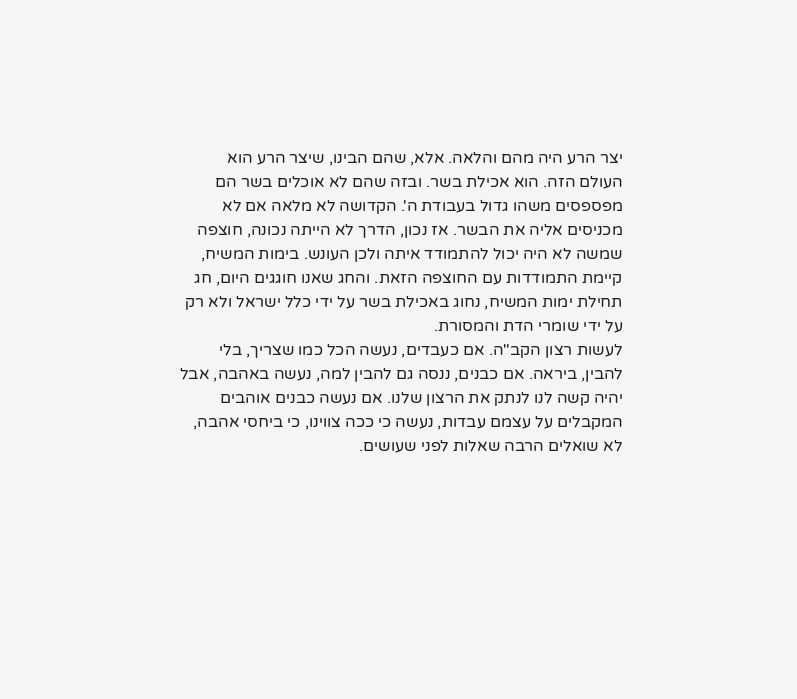יצר הרע היה מהם והלאה. אלא, שהם הבינו, שיצר הרע הוא העולם הזה. הוא אכילת בשר. ובזה שהם לא אוכלים בשר הם מפספסים משהו גדול בעבודת ה'. הקדושה לא מלאה אם לא מכניסים אליה את הבשר. אז נכון, הדרך לא הייתה נכונה, חוצפה שמשה לא היה יכול להתמודד איתה ולכן העונש. בימות המשיח, קיימת התמודדות עם החוצפה הזאת. והחג שאנו חוגגים היום, חג תחילת ימות המשיח, נחוג באכילת בשר על ידי כלל ישראל ולא רק על ידי שומרי הדת והמסורת.
לעשות רצון הקב"ה. אם כעבדים, נעשה הכל כמו שצריך, בלי להבין, ביראה. אם כבנים, ננסה גם להבין למה, נעשה באהבה, אבל יהיה קשה לנו לנתק את הרצון שלנו. אם נעשה כבנים אוהבים המקבלים על עצמם עבדות, נעשה כי ככה צווינו, כי ביחסי אהבה, לא שואלים הרבה שאלות לפני שעושים.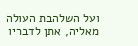ועל השלהבת העולה מאליה, אתן לדבריו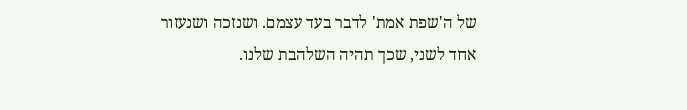של ה'שפת אמת' לדבר בעד עצמם. ושנזכה ושנעזור אחד לשני, שכך תהיה השלהבת שלנו.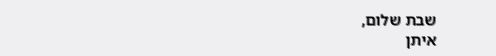שבת שלום,
איתן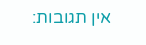אין תגובות: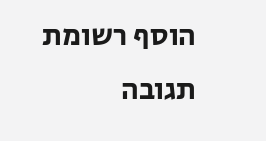הוסף רשומת תגובה